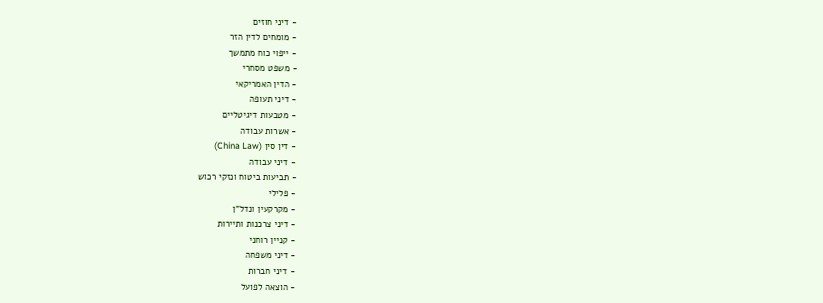- דיני חוזים
- מומחים לדין הזר
- ייפוי כוח מתמשך
- משפט מסחרי
- הדין האמריקאי
- דיני תעופה
- מטבעות דיגיטליים
- אשרות עבודה
- דין סין (China Law)
- דיני עבודה
- תביעות ביטוח ונזקי רכוש
- פלילי
- מקרקעין ונדל"ן
- דיני צרכנות ותיירות
- קניין רוחני
- דיני משפחה
- דיני חברות
- הוצאה לפועל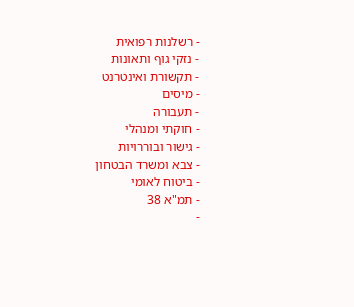- רשלנות רפואית
- נזקי גוף ותאונות
- תקשורת ואינטרנט
- מיסים
- תעבורה
- חוקתי ומנהלי
- גישור ובוררויות
- צבא ומשרד הבטחון
- ביטוח לאומי
- תמ"א 38
-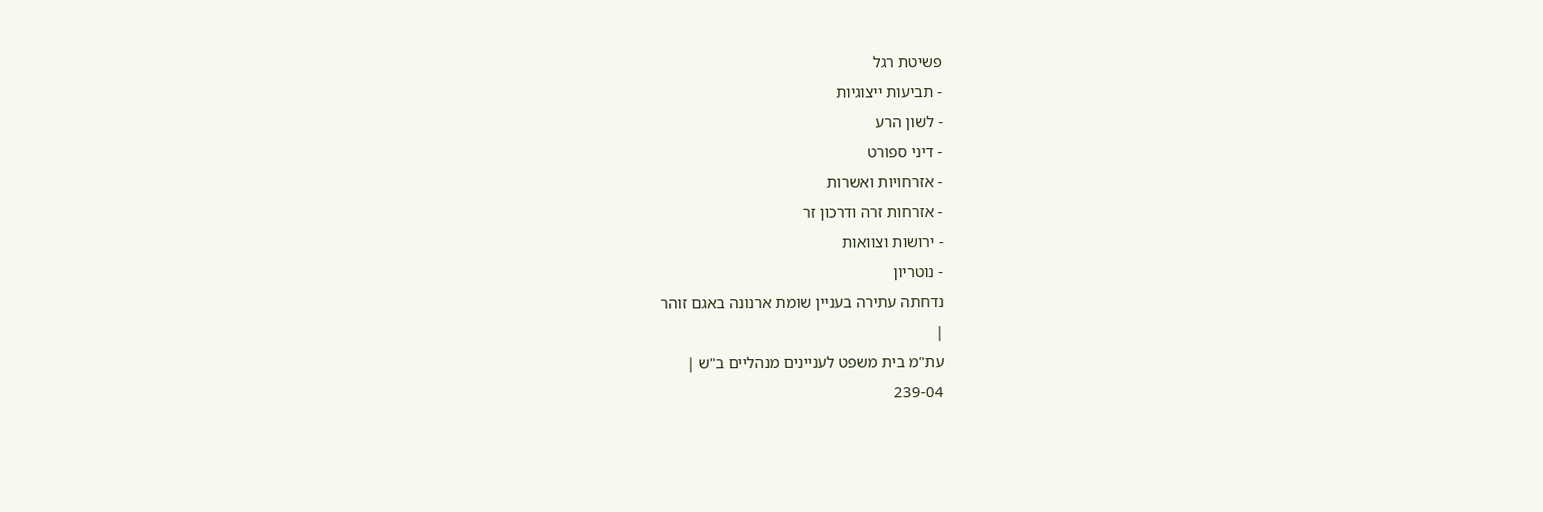פשיטת רגל
- תביעות ייצוגיות
- לשון הרע
- דיני ספורט
- אזרחויות ואשרות
- אזרחות זרה ודרכון זר
- ירושות וצוואות
- נוטריון
נדחתה עתירה בעניין שומת ארנונה באגם זוהר
|
עת"מ בית משפט לעניינים מנהליים ב"ש |
239-04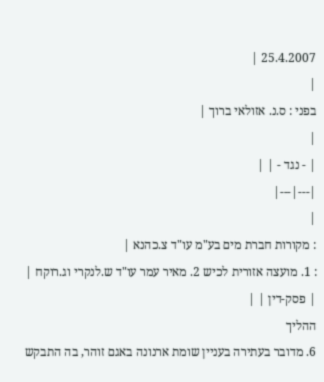25.4.2007 |
|
בפני : ס.נ. אזולאי ברוך |
|
| - נגד - | |
|---|---|
|
: מקורות חברת מים בע"מ עו"ד צ.כהנא |
: 1. מועצה אזורית לכיש 2. מאיר עמר עו"ד ש.לנקרי וג.רוקח |
| פסק-דין | |
ההליך
6. מדובר בעתירה בעניין שומת ארנונה באגם זוהר, בה התבקש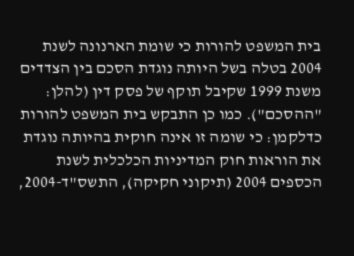בית המשפט להורות כי שומת הארנונה לשנת 2004 בטלה בשל היותה נוגדת הסכם בין הצדדים משנת 1999 שקיבל תוקף של פסק דין (להלן: "ההסכם"). כמו כן התבקש בית המשפט להורות כדלקמן: כי שומה זו אינה חוקית בהיותה נוגדת את הוראות חוק המדיניות הכלכלית לשנת הכספים 2004 (תיקוני חקיקה), התשס"ד-2004,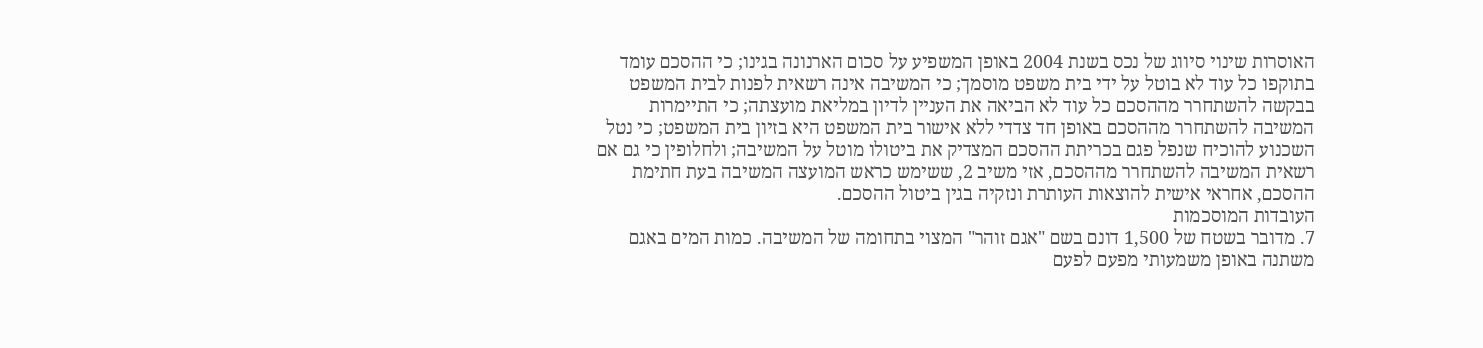האוסרות שינוי סיווג של נכס בשנת 2004 באופן המשפיע על סכום הארנונה בגינו; כי ההסכם עומד בתוקפו כל עוד לא בוטל על ידי בית משפט מוסמך; כי המשיבה אינה רשאית לפנות לבית המשפט בבקשה להשתחרר מההסכם כל עוד לא הביאה את העניין לדיון במליאת מועצתה; כי התיימרות המשיבה להשתחרר מההסכם באופן חד צדדי ללא אישור בית המשפט היא בזיון בית המשפט; כי נטל השכנוע להוכיח שנפל פגם בכריתת ההסכם המצדיק את ביטולו מוטל על המשיבה; ולחלופין כי גם אם רשאית המשיבה להשתחרר מההסכם, אזי משיב 2, ששימש כראש המועצה המשיבה בעת חתימת ההסכם, אחראי אישית להוצאות העותרת ונזקיה בגין ביטול ההסכם.
העובדות המוסכמות
7. מדובר בשטח של 1,500 דונם בשם "אגם זוהר" המצוי בתחומה של המשיבה. כמות המים באגם משתנה באופן משמעותי מפעם לפעם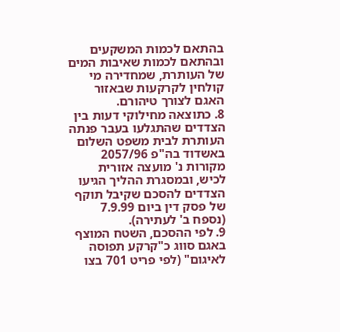בהתאם לכמות המשקעים ובהתאם לכמות שאיבות המים של העותרת, שמחדירה מי קולחין לקרקעות שבאזור האגם לצורך טיהורם.
8. כתוצאה מחילוקי דעות בין הצדדים שהתגלעו בעבר פנתה העותרת לבית משפט השלום באשדוד בה"פ 2057/96 מקורות נ' מועצה אזורית לכיש, ובמסגרת ההליך הגיעו הצדדים להסכם שקיבל תוקף של פסק דין ביום 7.9.99 (נספח ב' לעתירה).
9. לפי ההסכם, השטח המוצף באגם סווג כ"קרקע תפוסה לאיגום" (לפי פריט 701 בצו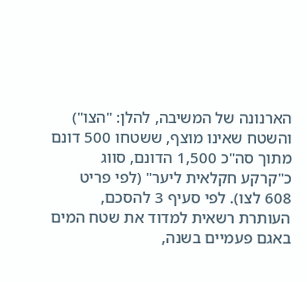הארנונה של המשיבה, להלן: "הצו") והשטח שאינו מוצף, ששטחו 500 דונם מתוך סה"כ 1,500 הדונם, סווג כ"קרקע חקלאית ליער" (לפי פריט 608 לצו). לפי סעיף 3 להסכם, העותרת רשאית למדוד את שטח המים באגם פעמיים בשנה,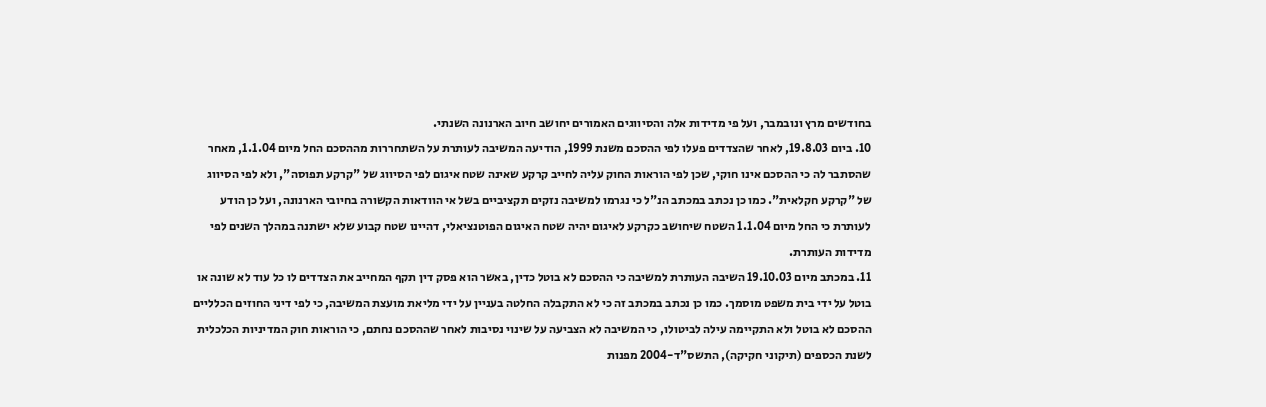בחודשים מרץ ונובמבר, ועל פי מדידות אלה והסיווגים האמורים יחושב חיוב הארנונה השנתי.
10. ביום 19.8.03, לאחר שהצדדים פעלו לפי ההסכם משנת 1999, הודיעה המשיבה לעותרת על השתחררות מההסכם החל מיום 1.1.04, מאחר שהסתבר לה כי ההסכם אינו חוקי, שכן לפי הוראות החוק עליה לחייב קרקע שאינה שטח איגום לפי הסיווג של "קרקע תפוסה", ולא לפי הסיווג של "קרקע חקלאית". כמו כן נכתב במכתב הנ"ל כי נגרמו למשיבה נזקים תקציביים בשל אי הוודאות הקשורה בחיובי הארנונה, ועל כן הודע לעותרת כי החל מיום 1.1.04 השטח שיחושב כקרקע לאיגום יהיה שטח האיגום הפוטנציאלי, דהיינו שטח קבוע שלא ישתנה במהלך השנים לפי מדידות העותרת.
11. במכתב מיום 19.10.03 השיבה העותרת למשיבה כי ההסכם לא בוטל כדין, באשר הוא פסק דין תקף המחייב את הצדדים לו כל עוד לא שונה או בוטל על ידי בית משפט מוסמך. כמו כן נכתב במכתב זה כי לא התקבלה החלטה בעניין על ידי מליאת מועצת המשיבה, כי לפי דיני החוזים הכלליים ההסכם לא בוטל ולא התקיימה עילה לביטולו, כי המשיבה לא הצביעה על שינוי נסיבות לאחר שההסכם נחתם, כי הוראות חוק המדיניות הכלכלית לשנת הכספים (תיקוני חקיקה), התשס"ד-2004 מפנות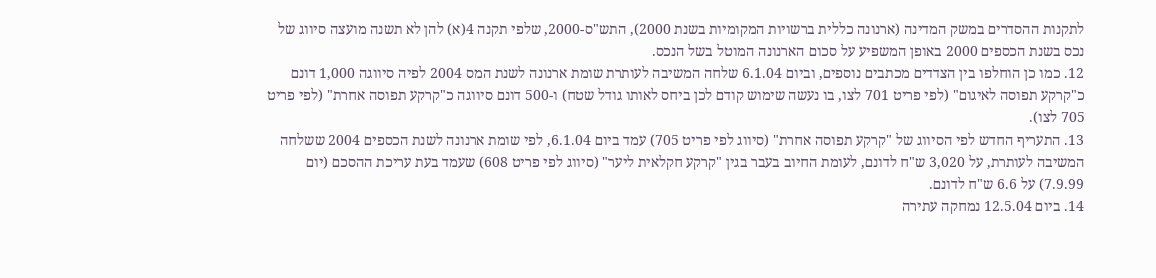לתקנות ההסדרים במשק המדינה (ארנונה כללית ברשויות המקומיות בשנת 2000), התש"ס-2000, שלפי תקנה 4(א) להן לא תשנה מועצה סיווג של נכס בשנת הכספים 2000 באופן המשפיע על סכום הארנונה המוטל בשל הנכס.
12. כמו כן הוחלפו בין הצדדים מכתבים נוספים, וביום 6.1.04 שלחה המשיבה לעותרת שומת ארנונה לשנת המס 2004 לפיה סיווגה 1,000 דונם כ"קרקע תפוסה לאיגום" (לפי פריט 701 לצו, בו נעשה שימוש קודם לכן ביחס לאותו גודל שטח) ו-500 דונם סיווגה כ"קרקע תפוסה אחרת" (לפי פריט 705 לצו).
13. התעריף החדש לפי הסיווג של "קרקע תפוסה אחרת" (סיווג לפי פריט 705) עמד ביום 6.1.04, לפי שומת ארנונה לשנת הכספים 2004 ששלחה המשיבה לעותרת, על 3,020 ש"ח לדונם, לעומת החיוב בעבר בגין "קרקע חקלאית ליער" (סיווג לפי פריט 608) שעמד בעת עריכת ההסכם (יום 7.9.99) על 6.6 ש"ח לדונם.
14. ביום 12.5.04 נמחקה עתירה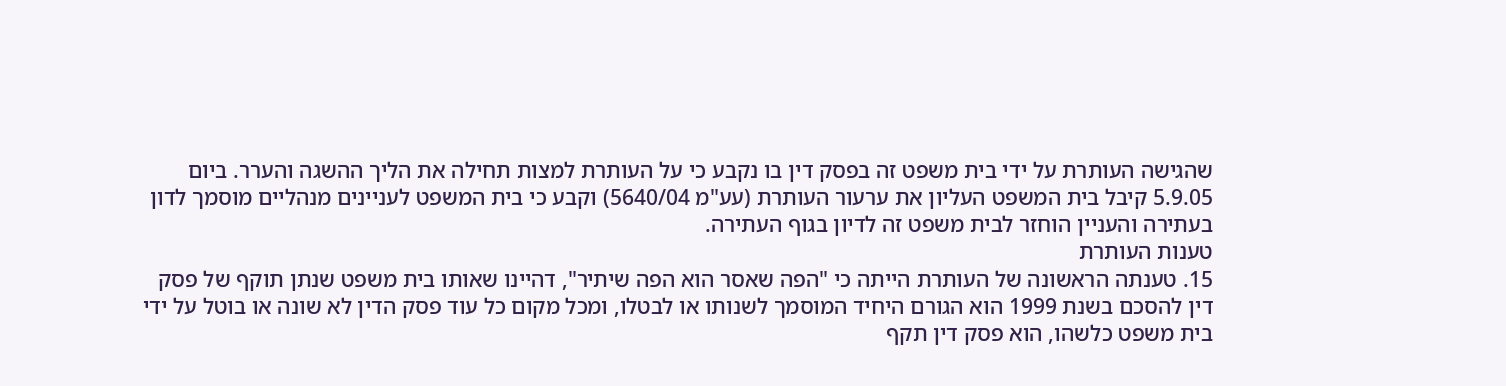שהגישה העותרת על ידי בית משפט זה בפסק דין בו נקבע כי על העותרת למצות תחילה את הליך ההשגה והערר. ביום 5.9.05 קיבל בית המשפט העליון את ערעור העותרת (עע"מ 5640/04) וקבע כי בית המשפט לעניינים מנהליים מוסמך לדון בעתירה והעניין הוחזר לבית משפט זה לדיון בגוף העתירה.
טענות העותרת
15. טענתה הראשונה של העותרת הייתה כי "הפה שאסר הוא הפה שיתיר", דהיינו שאותו בית משפט שנתן תוקף של פסק דין להסכם בשנת 1999 הוא הגורם היחיד המוסמך לשנותו או לבטלו, ומכל מקום כל עוד פסק הדין לא שונה או בוטל על ידי בית משפט כלשהו, הוא פסק דין תקף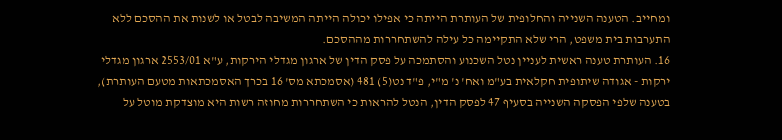ומחייב. הטענה השנייה והחלופית של העותרת הייתה כי אפילו יכולה הייתה המשיבה לבטל או לשנות את ההסכם ללא התערבות בית משפט, הרי שלא התקיימה כל עילה להשתחררות מההסכם.
16. העותרת טענה ראשית לעניין נטל השכנוע והסתמכה על פסק הדין של ארגון מגדלי הירקות, ע"א 2553/01 ארגון מגדלי ירקות - אגודה שיתופית חקלאית בע"מ ואח' נ' מ"י, פ"ד נט(5) 481 (אסמכתא מס' 16 בכרך האסמכתאות מטעם העותרת), בטענה שלפי הפסקה השנייה בסעיף 47 לפסק הדין, הנטל להראות כי השתחררות מחוזה רשות היא מוצדקת מוטל על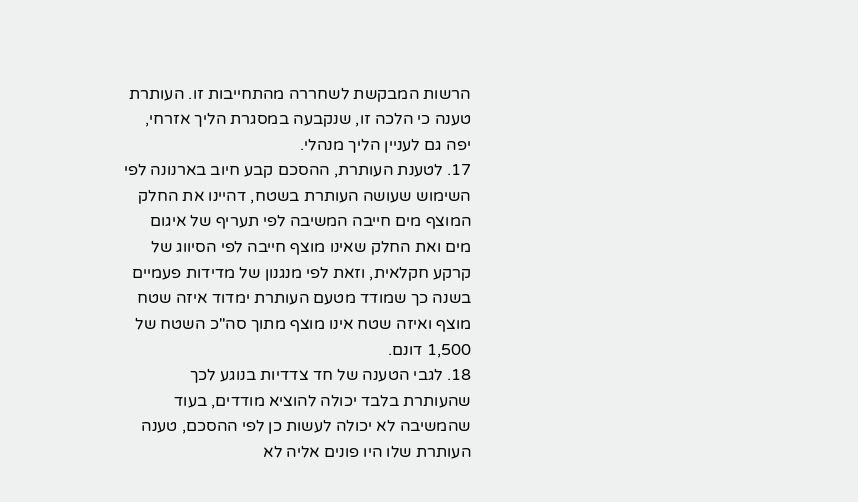הרשות המבקשת לשחררה מהתחייבות זו. העותרת טענה כי הלכה זו, שנקבעה במסגרת הליך אזרחי, יפה גם לעניין הליך מנהלי.
17. לטענת העותרת, ההסכם קבע חיוב בארנונה לפי השימוש שעושה העותרת בשטח, דהיינו את החלק המוצף מים חייבה המשיבה לפי תעריף של איגום מים ואת החלק שאינו מוצף חייבה לפי הסיווג של קרקע חקלאית, וזאת לפי מנגנון של מדידות פעמיים בשנה כך שמודד מטעם העותרת ימדוד איזה שטח מוצף ואיזה שטח אינו מוצף מתוך סה"כ השטח של 1,500 דונם.
18. לגבי הטענה של חד צדדיות בנוגע לכך שהעותרת בלבד יכולה להוציא מודדים, בעוד שהמשיבה לא יכולה לעשות כן לפי ההסכם, טענה העותרת שלו היו פונים אליה לא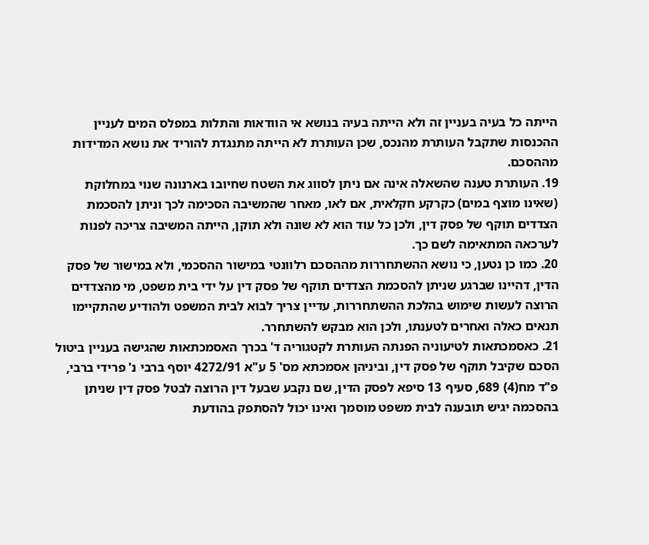הייתה כל בעיה בעניין זה ולא הייתה בעיה בנושא אי הוודאות והתלות במפלס המים לעניין ההכנסות שתקבל העותרת מהנכס, שכן העותרת לא הייתה מתנגדת להוריד את נושא המדידות מההסכם.
19. העותרת טענה שהשאלה אינה אם ניתן לסווג את השטח שחיובו בארנונה שנוי במחלוקת (שאינו מוצף במים) כקרקע חקלאית, אם לאו, מאחר שהמשיבה הסכימה לכך וניתן להסכמת הצדדים תוקף של פסק דין, ולכן כל עוד הוא לא שונה ולא תוקן, הייתה המשיבה צריכה לפנות לערכאה המתאימה לשם כך.
20. כמו כן נטען, כי נושא ההשתחררות מההסכם רלוונטי במישור ההסכמי, ולא במישור של פסק הדין, דהיינו שברגע שניתן להסכמת הצדדים תוקף של פסק דין על ידי בית משפט, מי מהצדדים הרוצה לעשות שימוש בהלכת ההשתחררות, עדיין צריך לבוא לבית המשפט ולהודיע שהתקיימו תנאים כאלה ואחרים לטענתו, ולכן הוא מבקש להשתחרר.
21. כאסמכתאות לטיעוניה הפנתה העותרת לקטגוריה ד' בכרך האסמכתאות שהגישה בעניין ביטול הסכם שקיבל תוקף של פסק דין, וביניהן אסמכתא מס' 5 ע"א 4272/91 יוסף ברבי נ' פרידי ברבי, פ"ד מח(4) 689, סעיף 13 סיפא לפסק הדין, שם נקבע שבעל דין הרוצה לבטל פסק דין שניתן בהסכמה יגיש תובענה לבית משפט מוסמך ואינו יכול להסתפק בהודעת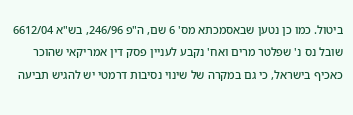ביטול. כמו כן נטען שבאסמכתא מס' 6 שם, ה"פ 246/96, בש"א 6612/04 שובל נס נ' שפלטר מרים ואח' נקבע לעניין פסק דין אמריקאי שהוכר כאכיף בישראל, כי גם במקרה של שינוי נסיבות דרמטי יש להגיש תביעה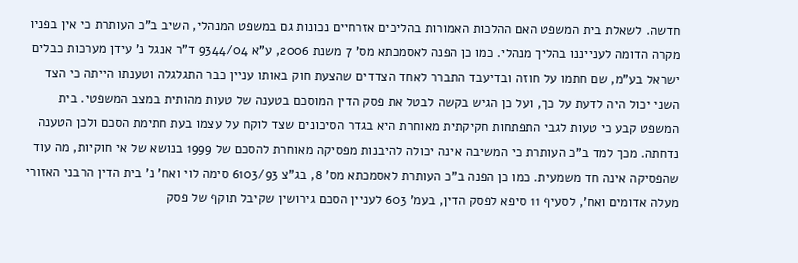חדשה. לשאלת בית המשפט האם ההלכות האמורות בהליכים אזרחיים נכונות גם במשפט המנהלי, השיב ב"כ העותרת כי אין בפניו מקרה הדומה לענייננו בהליך מנהלי. כמו כן הפנה לאסמכתא מס' 7 משנת 2006, ע"א 9344/04 ד"ר אנגל נ' עידן מערכות כבלים ישראל בע"מ, שם חתמו על חוזה ובדיעבד התברר לאחד הצדדים שהצעת חוק באותו עניין כבר התגלגלה וטענתו הייתה כי הצד השני יכול היה לדעת על כך, ועל כן הגיש בקשה לבטל את פסק הדין המוסכם בטענה של טעות מהותית במצב המשפטי. בית המשפט קבע כי טעות לגבי התפתחות חקיקתית מאוחרת היא בגדר הסיכונים שצד לוקח על עצמו בעת חתימת הסכם ולכן הטענה נדחתה. מכך למד ב"כ העותרת כי המשיבה אינה יכולה להיבנות מפסיקה מאוחרת להסכם של 1999 בנושא של אי חוקיות, מה עוד שהפסיקה אינה חד משמעית. כמו כן הפנה ב"כ העותרת לאסמכתא מס' 8, בג"צ 6103/93 סימה לוי ואח' נ' בית הדין הרבני האזורי מעלה אדומים ואח', לסעיף 11 סיפא לפסק הדין, בעמ' 603 לעניין הסכם גירושין שקיבל תוקף של פסק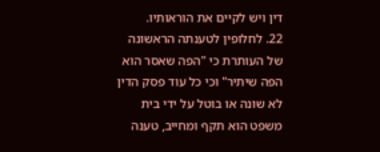דין ויש לקיים את הוראותיו.
22. לחלופין לטענתה הראשונה של העותרת כי "הפה שאסר הוא הפה שיתיר" וכי כל עוד פסק הדין לא שונה או בוטל על ידי בית משפט הוא תקף ומחייב, טענה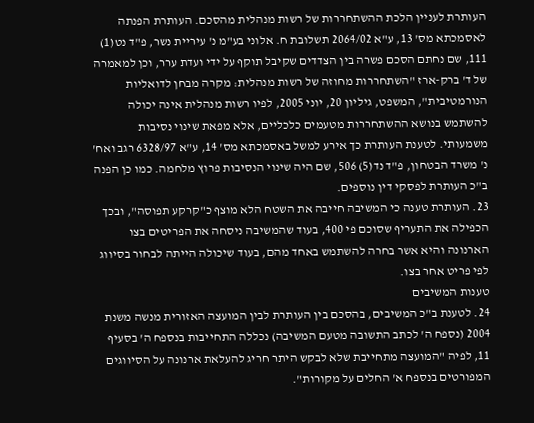העותרת לעניין הלכת ההשתחררות של רשות מנהלית מהסכם. העותרת הפנתה לאסמכתא מס' 13, ע"א 2064/02 תשלובת ח. אלוני בע"מ נ' עיריית נשר, פ"ד נט(1) 111, שם נחתם הסכם פשרה בין הצדדים שקיבל תוקף על ידי ועדת ערר, וכן למאמרה של ד' ברק-ארז "השתחררות מחוזה של רשות מנהלית: מקרה מבחן לדואליות הנורמטיבית", המשפט, גיליון 20, יוני 2005, לפיו רשות מנהלית אינה יכולה להשתמש בנושא ההשתחררות מטעמים כלכליים, אלא מפאת שינוי נסיבות משמעותי. לטענת העותרת כך אירע למשל באסמכתא מס' 14, ע"א 6328/97 רגב ואח' נ' משרד הבטחון, פ"ד נד(5) 506, שם היה שינוי הנסיבות פרוץ מלחמה. כמו כן הפנה ב"כ העותרת לפסקי דין נוספים.
23. העותרת טענה כי המשיבה חייבה את השטח הלא מוצף כ"קרקע תפוסה", ובכך הכפילה את התעריף שסוכם פי 400, בעוד שהמשיבה ניסחה את הפריטים בצו הארנונה והיא אשר בחרה להשתמש באחד מהם, בעוד שיכולה הייתה לבחור בסיווג לפי פריט אחר בצו.
טענות המשיבים
24. לטענת ב"כ המשיבים, בהסכם בין העותרת לבין המועצה האזורית מנשה משנת 2004 (נספח ה' לכתב התשובה מטעם המשיבה) נכללה התחייבות בנספח ה' בסעיף 11, לפיה "המועצה מתחייבת שלא לבקש היתר חריג להעלאת ארנונה על הסיווגים המפורטים בנספח א' החלים על מקורות".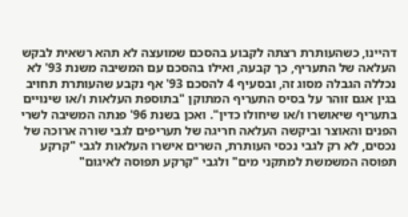דהיינו, כשהעותרת רצתה לקבוע בהסכם שמועצה לא תהא רשאית לבקש העלאה של התעריף, כך קבעה, ואילו בהסכם עם המשיבה משנת 93' לא נכללה הגבלה מסוג זה, ובסעיף 4 להסכם 93' אף נקבע שהעותרת תחויב בגין אגם זוהר על בסיס התעריף המתוקן "בתוספת העלאות ו/או שינויים בתעריף שיאושרו ו/או שיחולו כדין". ואכן בשנת 96' פנתה המשיבה לשרי הפנים והאוצר וביקשה העלאה חריגה של תעריפים לגבי שורה ארוכה של נכסים, לא רק לגבי נכסי העותרת, השרים אישרו העלאות לגבי "קרקע תפוסה המשמשת למתקני מים" ולגבי "קרקע תפוסה לאיגום"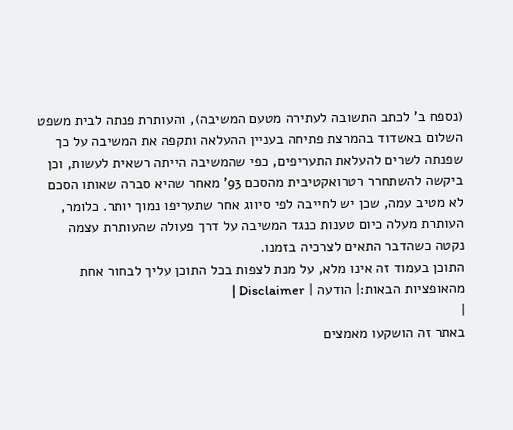(נספח ב' לכתב התשובה לעתירה מטעם המשיבה), והעותרת פנתה לבית משפט השלום באשדוד בהמרצת פתיחה בעניין ההעלאה ותקפה את המשיבה על כך שפנתה לשרים להעלאת התעריפים, כפי שהמשיבה הייתה רשאית לעשות, וכן ביקשה להשתחרר רטרואקטיבית מהסכם 93' מאחר שהיא סברה שאותו הסכם לא מטיב עמה, שכן יש לחייבה לפי סיווג אחר שתעריפו נמוך יותר. כלומר, העותרת מעלה כיום טענות כנגד המשיבה על דרך פעולה שהעותרת עצמה נקטה כשהדבר התאים לצרכיה בזמנו.
התוכן בעמוד זה אינו מלא, על מנת לצפות בכל התוכן עליך לבחור אחת מהאופציות הבאות:| הודעה | Disclaimer |
|
באתר זה הושקעו מאמצים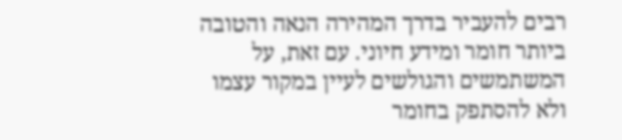רבים להעביר בדרך המהירה הנאה והטובה ביותר חומר ומידע חיוני. עם זאת, על המשתמשים והגולשים לעיין במקור עצמו ולא להסתפק בחומר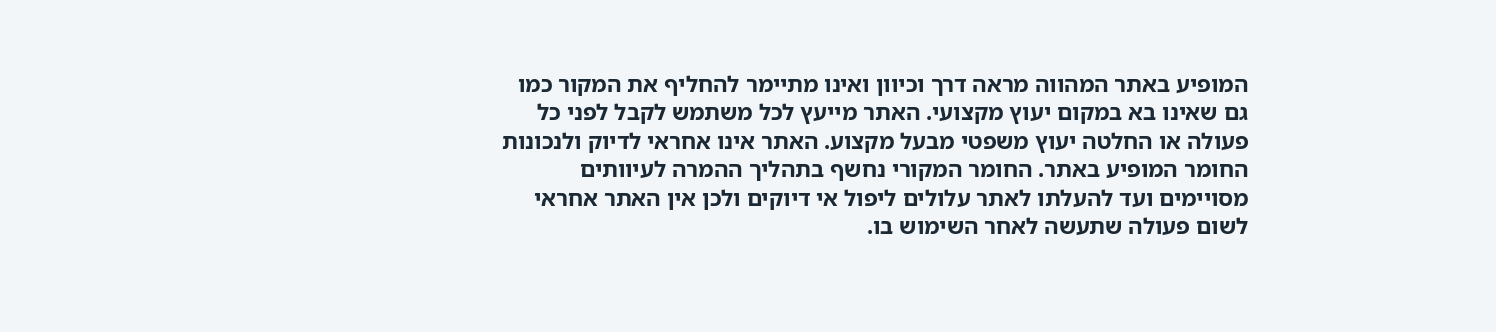המופיע באתר המהווה מראה דרך וכיוון ואינו מתיימר להחליף את המקור כמו גם שאינו בא במקום יעוץ מקצועי. האתר מייעץ לכל משתמש לקבל לפני כל פעולה או החלטה יעוץ משפטי מבעל מקצוע. האתר אינו אחראי לדיוק ולנכונות החומר המופיע באתר. החומר המקורי נחשף בתהליך ההמרה לעיוותים מסויימים ועד להעלתו לאתר עלולים ליפול אי דיוקים ולכן אין האתר אחראי לשום פעולה שתעשה לאחר השימוש בו.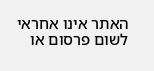האתר אינו אחראי לשום פרסום או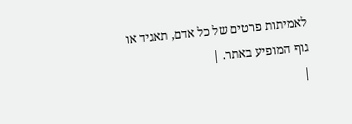לאמיתות פרטים של כל אדם, תאגיד או גוף המופיע באתר. |
|